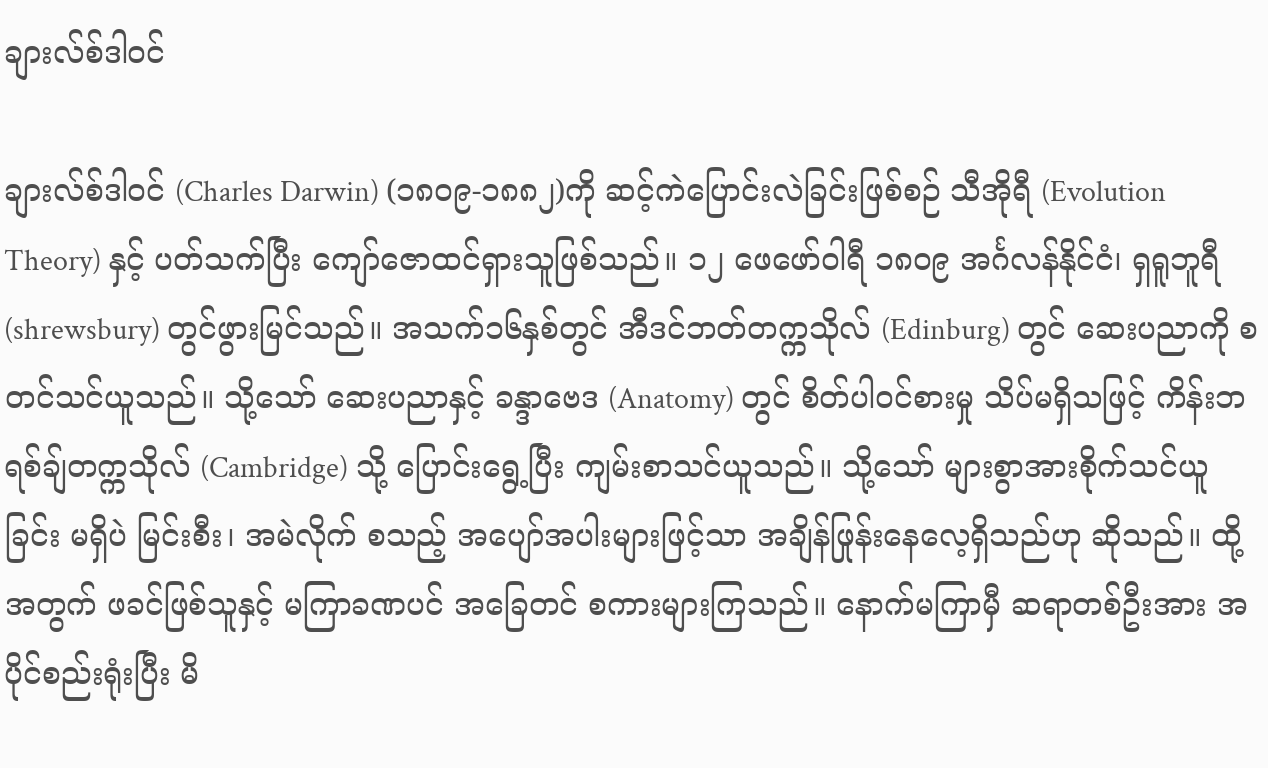ချားလ်စ်ဒါဝင်

ချားလ်စ်ဒါဝင် (Charles Darwin) (၁၈၀၉-၁၈၈၂)ကို ဆင့်ကဲပြောင်းလဲခြင်းဖြစ်စဉ် သီအိုရီ (Evolution Theory) နှင့် ပတ်သက်ပြီး ကျော်ဇောထင်ရှားသူဖြစ်သည်။ ၁၂ ဖေဖော်ဝါရီ ၁၈၀၉ အင်္ဂလန်နိုင်ငံ၊ ရှရူဘူရီ (shrewsbury) တွင်ဖွားမြင်သည်။ အသက်၁၆နှစ်တွင် အီဒင်ဘတ်တက္ကသိုလ် (Edinburg) တွင် ဆေးပညာကို စတင်သင်ယူသည်။ သို့သော် ဆေးပညာနှင့် ခန္ဒာဗေဒ (Anatomy) တွင် စိတ်ပါဝင်စားမှု သိပ်မရှိသဖြင့် ကိန်းဘရစ်ချ်တက္ကသိုလ် (Cambridge) သို့ ပြောင်းရွေ့ပြီး ကျမ်းစာသင်ယူသည်။ သို့သော် များစွာအားစိုက်သင်ယူခြင်း မရှိပဲ မြင်းစီး၊ အမဲလိုက် စသည့် အပျော်အပါးများဖြင့်သာ အချိန်ဖြုန်းနေလေ့ရှိသည်ဟု ဆိုသည်။ ထို့အတွက် ဖခင်ဖြစ်သူနှင့် မကြာခဏပင် အခြေတင် စကားများကြသည်။ နောက်မကြာမှီ ဆရာတစ်ဦးအား အပိုင်စည်းရုံးပြီး မိ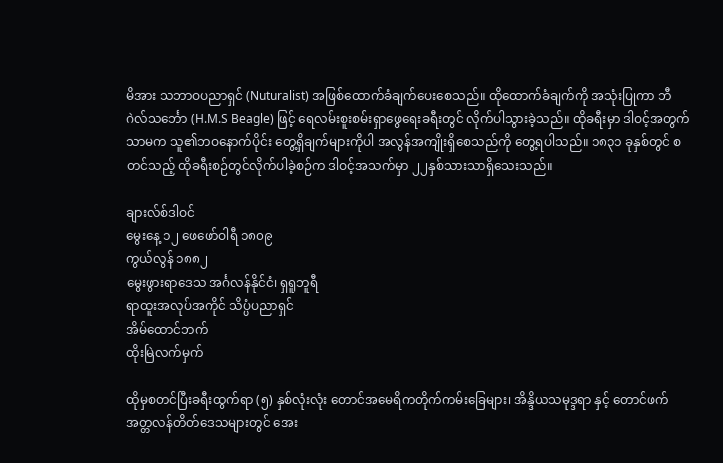မိအား သဘာဝပညာရှင် (Nuturalist) အဖြစ်ထောက်ခံချက်ပေးစေသည်။ ထိုထောက်ခံချက်ကို အသုံးပြုကာ ဘီဂဲလ်သင်္ဘော (H.M.S Beagle) ဖြင့် ရေလမ်းစူးစမ်းရှာဖွေရေးခရီးတွင် လိုက်ပါသွားခဲ့သည်။ ထိုခရီးမှာ ဒါဝင့်အတွက် သာမက သူ၏ဘဝနောက်ပိုင်း တွေ့ရှိချက်များကိုပါ အလွန်အကျိုးရှိစေသည်ကို တွေ့ရပါသည်။ ၁၈၃၁ ခုနှစ်တွင် စတင်သည့် ထိုခရီးစဉ်တွင်လိုက်ပါခဲ့စဉ်က ဒါဝင့်အသက်မှာ ၂၂နှစ်သားသာရှိသေးသည်။

ချားလ်စ်ဒါဝင်
မွေးနေ့ ၁၂ ဖေဖော်ဝါရီ ၁၈၀၉
ကွယ်လွန် ၁၈၈၂
မွေးဖွားရာဒေသ အင်္ဂလန်နိုင်ငံ၊ ရှရူဘူရီ
ရာထူးအလုပ်အကိုင် သိပ္ပံပညာရှင်
အိမ်ထောင်ဘက်
ထိုးမြဲလက်မှက်

ထိုမှစတင်ပြီးခရီးထွက်ရာ (၅) နှစ်လုံးလုံး တောင်အမေရိကတိုက်ကမ်းခြေများ၊ အိန္ဒိယသမုဒ္ဒရာ နှင့် တောင်ဖက် အတ္တလန်တိတ်ဒေသများတွင် အေး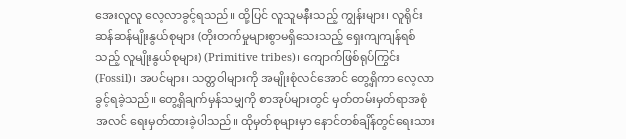အေးလူလူ လေ့လာခွင့်ရသည်။ ထို့ပြင် လူသူမနီးသည့် ကျွန်းများ၊ လူရိုင်းဆန်ဆန်မျိုးနွယ်စုများ (တိုးတက်မှုများစွာမရှိသေးသည့် ရှေးကျကျန်ရစ်သည့် လူမျိုးနွယ်စုများ) (Primitive tribes)၊ ကျောက်ဖြစ်ရုပ်ကြွင်း (Fossil)၊ အပင်များ၊ သတ္တဝါများကို အမျိုးစုံလင်အောင် တွေ့ရှိကာ လေ့လာခွင့်ရခဲ့သည်။ တွေ့ရှိချက်မှန်သမျှကို စာအုပ်များတွင် မှတ်တမ်းမှတ်ရာအစုံအလင် ရေးမှတ်ထားခဲ့ပါသည်။ ထိုမှတ်စုများမှာ နောင်တစ်ချိန်တွင်ရေးသား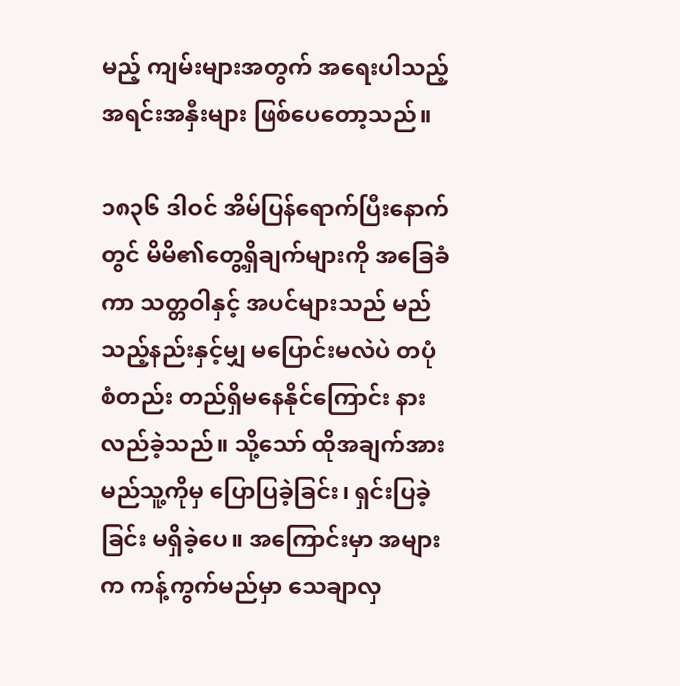မည့် ကျမ်းများအတွက် အရေးပါသည့် အရင်းအနှီးများ ဖြစ်ပေတော့သည်။

၁၈၃၆ ဒါဝင် အိမ်ပြန်ရောက်ပြီးနောက်တွင် မိမိ၏တွေ့ရှိချက်များကို အခြေခံကာ သတ္တဝါနှင့် အပင်များသည် မည်သည့်နည်းနှင့်မျှ မပြောင်းမလဲပဲ တပုံစံတည်း တည်ရှိမနေနိုင်ကြောင်း နားလည်ခဲ့သည်။ သို့သော် ထိုအချက်အား မည်သူ့ကိုမှ ပြောပြခဲ့ခြင်း၊ ရှင်းပြခဲ့ခြင်း မရှိခဲ့ပေ။ အကြောင်းမှာ အများက ကန့်ကွက်မည်မှာ သေချာလှ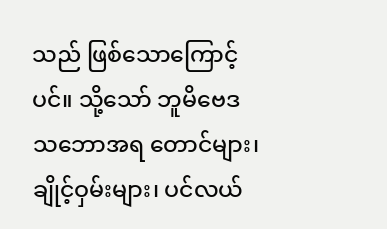သည် ဖြစ်သောကြောင့်ပင်။ သို့သော် ဘူမိဗေဒ သဘောအရ တောင်များ၊ ချိုင့်ဝှမ်းများ၊ ပင်လယ်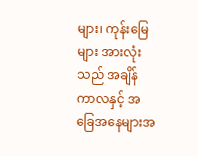များ၊ ကုန်းမြေများ အားလုံးသည် အချိန်ကာလနှင့် အခြေအနေများအ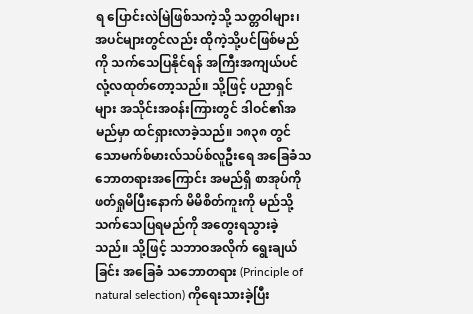ရ ပြောင်းလဲမြဲဖြစ်သကဲ့သို့ သတ္တဝါများ၊ အပင်များတွင်လည်း ထိုကဲ့သို့ပင်ဖြစ်မည်ကို သက်သေပြနိုင်ရန် အကြီးအကျယ်ပင် လုံ့လထုတ်တော့သည်။ သို့ဖြင့် ပညာရှင်များ အသိုင်းအဝန်းကြားတွင် ဒါဝင်၏အမည်မှာ ထင်ရှားလာခဲ့သည်။ ၁၈၃၈ တွင် သောမက်စ်မားလ်သပ်စ်လူဦးရေ အခြေခံသဘောတရားအကြောင်း အမည်ရှိ စာအုပ်ကို ဖတ်ရှုမိပြီးနောက် မိမိစိတ်ကူးကို မည်သို့သက်သေပြရမည်ကို အတွေးရသွားခဲ့သည်။ သို့ဖြင့် သဘာဝအလိုက် ရွေးချယ်ခြင်း အခြေခံ သဘောတရား (Principle of natural selection) ကိုရေးသားခဲ့ပြီး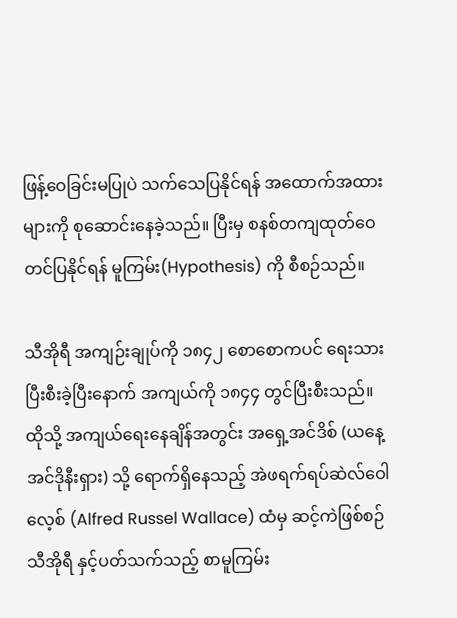ဖြန့်ဝေခြင်းမပြုပဲ သက်သေပြနိုင်ရန် အထောက်အထားများကို စုဆောင်းနေခဲ့သည်။ ပြီးမှ စနစ်တကျထုတ်ဝေတင်ပြနိုင်ရန် မူကြမ်း(Hypothesis) ကို စီစဉ်သည်။

သီအိုရီ အကျဉ်းချုပ်ကို ၁၈၄၂ စောစောကပင် ရေးသားပြီးစီးခဲ့ပြီးနောက် အကျယ်ကို ၁၈၄၄ တွင်ပြီးစီးသည်။ ထိုသို့ အကျယ်ရေးနေချိန်အတွင်း အရှေ့အင်ဒိစ် (ယနေ့ အင်ဒိုနီးရှား) သို့ ရောက်ရှိနေသည့် အဲဖရက်ရပ်ဆဲလ်ဝေါလေ့စ် (Alfred Russel Wallace) ထံမှ ဆင့်ကဲဖြစ်စဉ် သီအိုရီ နှင့်ပတ်သက်သည့် စာမူကြမ်း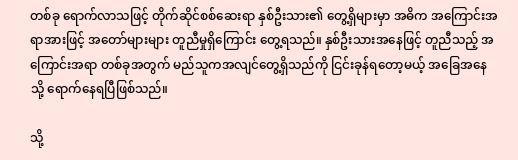တစ်ခု ရောက်လာသဖြင့် တိုက်ဆိုင်စစ်ဆေးရာ နှစ်ဦးသား၏ တွေ့ရှိများမှာ အဓိက အကြောင်းအရာအားဖြင့် အတော်များများ တူညီမှုရှိကြောင်း တွေ့ရသည်။ နှစ်ဦးသားအနေဖြင့် တူညီသည့် အကြောင်းအရာ တစ်ခုအတွက် မည်သူကအလျင်တွေ့ရှိသည်ကို ငြင်းခုန်ရတော့မယ့် အခြေအနေသို့ ရောက်နေရပြီဖြစ်သည်။

သို့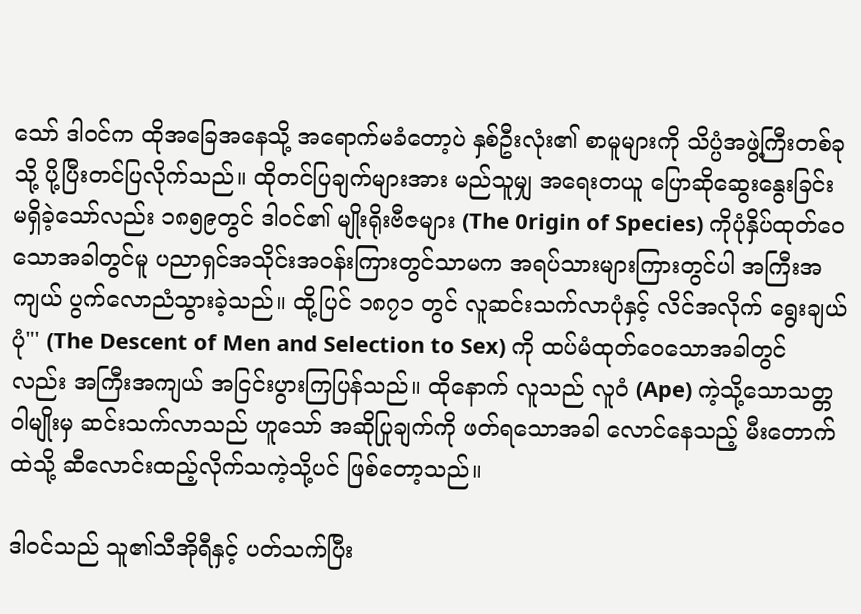သော် ဒါဝင်က ထိုအခြေအနေသို့ အရောက်မခံတော့ပဲ နှစ်ဦးလုံး၏ စာမူများကို သိပ္ပံအဖွဲ့ကြီးတစ်ခုသို့ ပို့ပြီးတင်ပြလိုက်သည်။ ထိုတင်ပြချက်များအား မည်သူမျှ အရေးတယူ ပြောဆိုဆွေးနွေးခြင်း မရှိခဲ့သော်လည်း ၁၈၅၉တွင် ဒါဝင်၏ မျိုးရိုးဗီဇများ (The 0rigin of Species) ကိုပုံနှိပ်ထုတ်ဝေသောအခါတွင်မူ ပညာရှင်အသိုင်းအဝန်းကြားတွင်သာမက အရပ်သားများကြားတွင်ပါ အကြီးအကျယ် ပွက်လောညံသွားခဲ့သည်။ ထို့ပြင် ၁၈၇၁ တွင် လူဆင်းသက်လာပုံနှင့် လိင်အလိုက် ရွေးချယ်ပုံ"' (The Descent of Men and Selection to Sex) ကို ထပ်မံထုတ်ဝေသောအခါတွင်လည်း အကြီးအကျယ် အငြင်းပွားကြပြန်သည်။ ထိုနောက် လူသည် လူဝံ (Ape) ကဲ့သို့သောသတ္တဝါမျိုးမှ ဆင်းသက်လာသည် ဟူသော် အဆိုပြုချက်ကို ဖတ်ရသောအခါ လောင်နေသည့် မီးတောက်ထဲသို့ ဆီလောင်းထည့်လိုက်သကဲ့သို့ပင် ဖြစ်တော့သည်။

ဒါဝင်သည် သူ၏သီအိုရီနှင့် ပတ်သက်ပြီး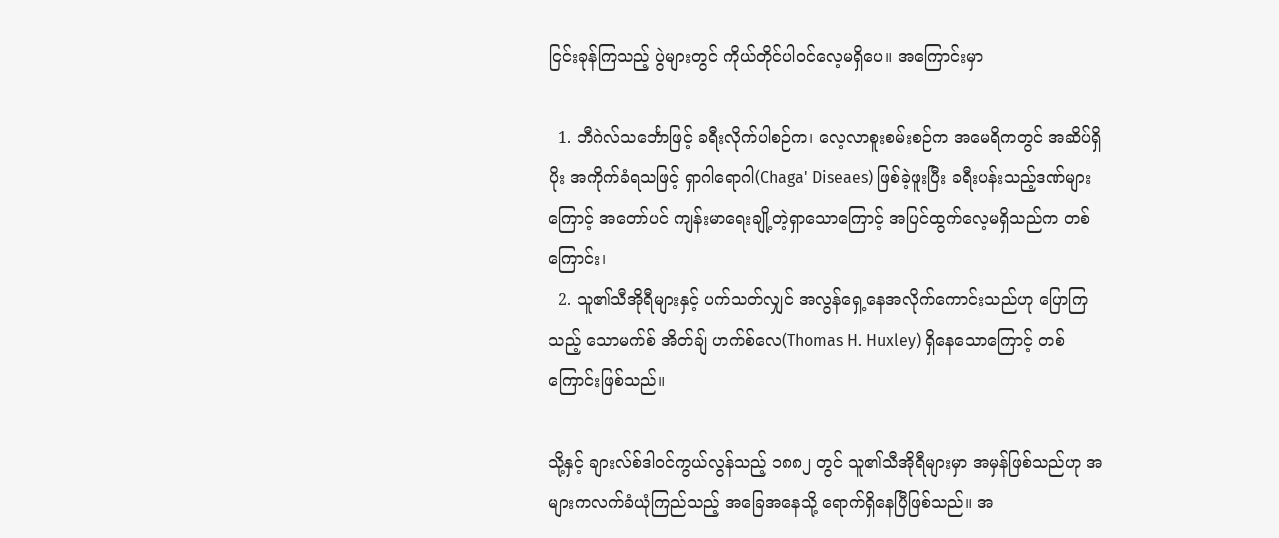ငြင်းခုန်ကြသည့် ပွဲများတွင် ကိုယ်တိုင်ပါဝင်လေ့မရှိပေ။ အကြောင်းမှာ

  1. ဘီဂဲလ်သင်္ဘောဖြင့် ခရီးလိုက်ပါစဉ်က၊ လေ့လာစူးစမ်းစဉ်က အမေရိကတွင် အဆိပ်ရှိပိုး အကိုက်ခံရသဖြင့် ရှာဂါရောဂါ(Chaga' Diseaes) ဖြစ်ခဲ့ဖူးပြီး ခရီးပန်းသည့်ဒဏ်များကြောင့် အတော်ပင် ကျန်းမာရေးချို့တဲ့ရှာသောကြောင့် အပြင်ထွက်လေ့မရှိသည်က တစ်ကြောင်း၊
  2. သူ၏သီအိုရီများနှင့် ပက်သတ်လျှင် အလွန်ရှေ့နေအလိုက်ကောင်းသည်ဟု ပြောကြသည့် သောမက်စ် အိတ်ချ် ဟက်စ်လေ(Thomas H. Huxley) ရှိနေသောကြောင့် တစ်ကြောင်းဖြစ်သည်။

သို့နှင့် ချားလ်စ်ဒါဝင်ကွယ်လွန်သည့် ၁၈၈၂ တွင် သူ၏သီအိုရီများမှာ အမှန်ဖြစ်သည်ဟု အများကလက်ခံယုံကြည်သည့် အခြေအနေသို့ ရောက်ရှိနေပြီဖြစ်သည်။ အ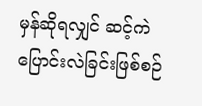မှန်ဆိုရလျှင် ဆင့်ကဲပြောင်းလဲခြင်းဖြစ်စဉ်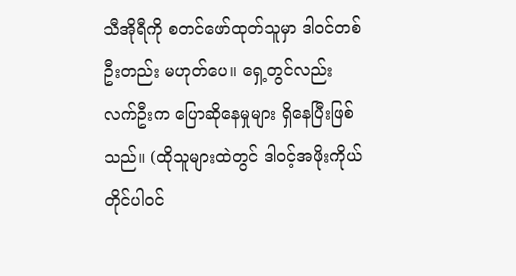သီအိုရီကို စတင်ဖော်ထုတ်သူမှာ ဒါဝင်တစ်ဦးတည်း မဟုတ်ပေ။ ရှေ့တွင်လည်း လက်ဦးက ပြောဆိုနေမှုများ ရှိနေပြီးဖြစ်သည်။ (ထိုသူများထဲတွင် ဒါဝင့်အဖိုးကိုယ်တိုင်ပါဝင်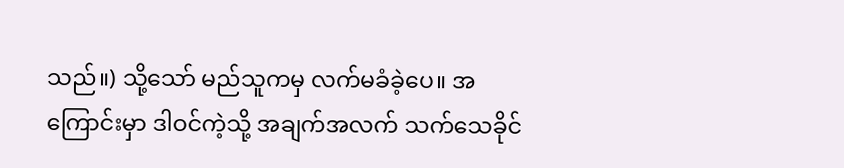သည်။) သို့သော် မည်သူကမှ လက်မခံခဲ့ပေ။ အကြောင်းမှာ ဒါဝင်ကဲ့သို့ အချက်အလက် သက်သေခိုင်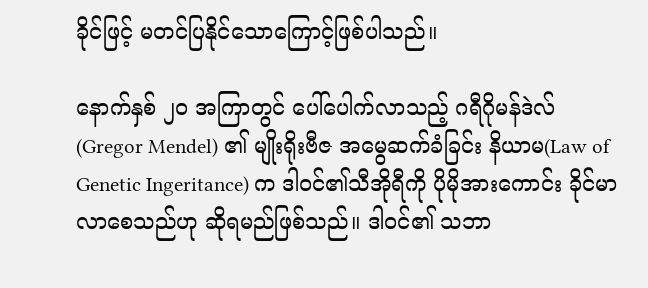ခိုင်ဖြင့် မတင်ပြနိုင်သောကြောင့်ဖြစ်ပါသည်။

နောက်နှစ် ၂၀ အကြာတွင် ပေါ်ပေါက်လာသည့် ဂရီဂိုမန်ဒဲလ် (Gregor Mendel) ၏ မျိုးရိုးဗီဇ အမွေဆက်ခံခြင်း နိယာမ(Law of Genetic Ingeritance) က ဒါဝင်၏သီအိုရီကို ပိုမိုအားကောင်း ခိုင်မာလာစေသည်ဟု ဆိုရမည်ဖြစ်သည်။ ဒါဝင်၏ သဘာ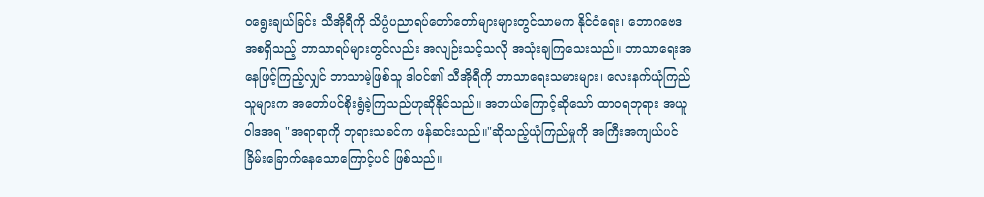ဝရွေးချယ်ခြင်း သီအိုရီကို သိပ္ပံပညာရပ်တော်တော်များများတွင်သာမက နိုင်ငံရေး၊ ဘောဂဗေဒ အစရှိသည့် ဘာသာရပ်များတွင်လည်း အလျဉ်းသင့်သလို အသုံးချကြသေးသည်။ ဘာသာရေးအနေဖြင့်ကြည့်လျှင် ဘာသာမဲ့ဖြစ်သူ ဒါဝင်၏ သီအိုရီကို ဘာသာရေးသမားများ၊ လေးနက်ယုံကြည်သူများက အတော်ပင်စိုးရွံခဲ့ကြသည်ဟုဆိုနိုင်သည်။ အဘယ်ကြောင့်ဆိုသော် ထာဝရဘုရား အယူဝါဒအရ "အရာရာကို ဘုရားသခင်က ဖန်ဆင်းသည်။"ဆိုသည့်ယုံကြည်မှုကို အကြီးအကျယ်ပင် ခြိမ်းခြောက်နေသောကြောင့်ပင် ဖြစ်သည်။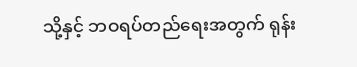သို့နှင့် ဘဝရပ်တည်ရေးအတွက် ရုန်း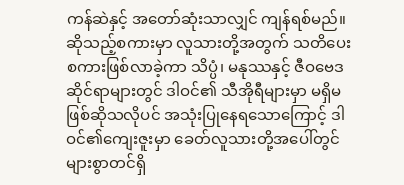ကန်ဆဲနှင့် အတော်ဆုံးသာလျှင် ကျန်ရစ်မည်။ ဆိုသည့်စကားမှာ လူသားတို့အတွက် သတိပေးစကားဖြစ်လာခဲ့ကာ သိပ္ပံ၊ မနုဿနှင့် ဇီဝဗေဒ ဆိုင်ရာများတွင် ဒါဝင်၏ သီအိုရီများမှာ မရှိမဖြစ်ဆိုသလိုပင် အသုံးပြုနေရသောကြောင့် ဒါဝင်၏ကျေးဇူးမှာ ခေတ်လူသားတို့အပေါ်တွင် များစွာတင်ရှိ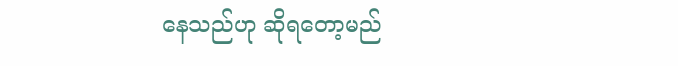နေသည်ဟု ဆိုရတော့မည်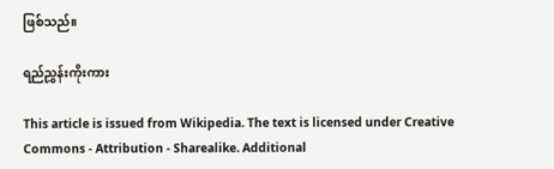ဖြစ်သည်။

ရည်ညွှန်းကိုးကား

This article is issued from Wikipedia. The text is licensed under Creative Commons - Attribution - Sharealike. Additional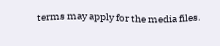terms may apply for the media files.